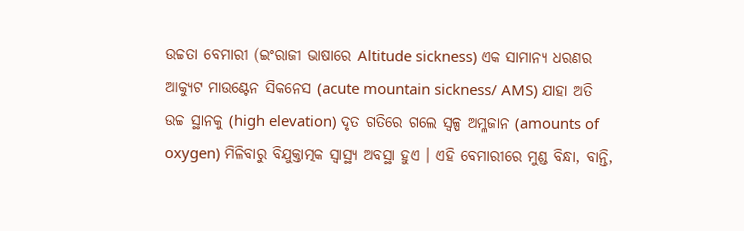ଉଚ୍ଚତା ବେମାରୀ (ଇଂରାଜୀ ଭାଷାରେ Altitude sickness) ଏକ ସାମାନ୍ୟ ଧରଣର ଆକ୍ୟୁଟ ମାଉଣ୍ଟେନ ସିକନେସ (acute mountain sickness/ AMS) ଯାହା ଅତି ଉଚ୍ଚ ସ୍ଥାନକୁ (high elevation) ଦୃତ ଗତିରେ ଗଲେ ସ୍ୱଳ୍ପ ଅମ୍ଳଜାନ (amounts of oxygen) ମିଳିବାରୁ ବିଯୁକ୍ତାତ୍ମକ ସ୍ୱାସ୍ଥ୍ୟ ଅବସ୍ଥା ହୁଏ । ଏହି ବେମାରୀରେ ମୁଣ୍ଡ ବିନ୍ଧା, ବାନ୍ତି,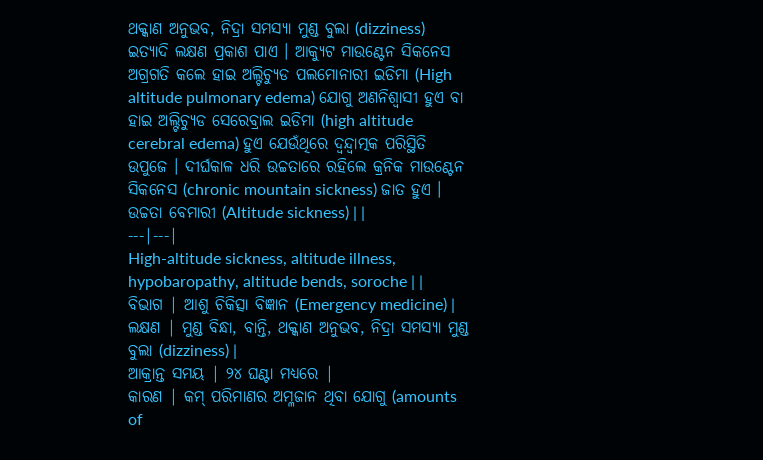ଥକ୍କାଣ ଅନୁଭବ, ନିଦ୍ରା ସମସ୍ୟା ମୁଣ୍ଡ ବୁଲା (dizziness) ଇତ୍ୟାଦି ଲକ୍ଷଣ ପ୍ରକାଶ ପାଏ । ଆକ୍ୟୁଟ ମାଉଣ୍ଟେନ ସିକନେସ ଅଗ୍ରଗତି କଲେ ହାଇ ଅଲ୍ଟିଚ୍ୟୁଡ ପଲମୋନାରୀ ଇଡିମା (High altitude pulmonary edema) ଯୋଗୁ ଅଣନିଶ୍ୱାସୀ ହୁଏ ବା ହାଇ ଅଲ୍ଟିଚ୍ୟୁଡ ସେରେବ୍ରାଲ ଇଡିମା (high altitude cerebral edema) ହୁଏ ଯେଉଁଥିରେ ଦ୍ୱନ୍ଦ୍ୱାତ୍ମକ ପରିସ୍ଥିତି ଉପୁଜେ । ଦୀର୍ଘକାଳ ଧରି ଉଚ୍ଚତାରେ ରହିଲେ କ୍ରନିକ ମାଉଣ୍ଟେନ ସିକନେସ (chronic mountain sickness) ଜାତ ହୁଏ ।
ଉଚ୍ଚତା ବେମାରୀ (Altitude sickness) | |
---|---|
High-altitude sickness, altitude illness, hypobaropathy, altitude bends, soroche | |
ବିଭାଗ | ଆଶୁ ଚିକିତ୍ସା ବିଜ୍ଞାନ (Emergency medicine) |
ଲକ୍ଷଣ | ମୁଣ୍ଡ ବିନ୍ଧା, ବାନ୍ତି, ଥକ୍କାଣ ଅନୁଭବ, ନିଦ୍ରା ସମସ୍ୟା ମୁଣ୍ଡ ବୁଲା (dizziness) |
ଆକ୍ରାନ୍ତ ସମୟ | ୨୪ ଘଣ୍ଟା ମଧ୍ୟରେ |
କାରଣ | କମ୍ ପରିମାଣର ଅମ୍ଳଜାନ ଥିବା ଯୋଗୁ (amounts of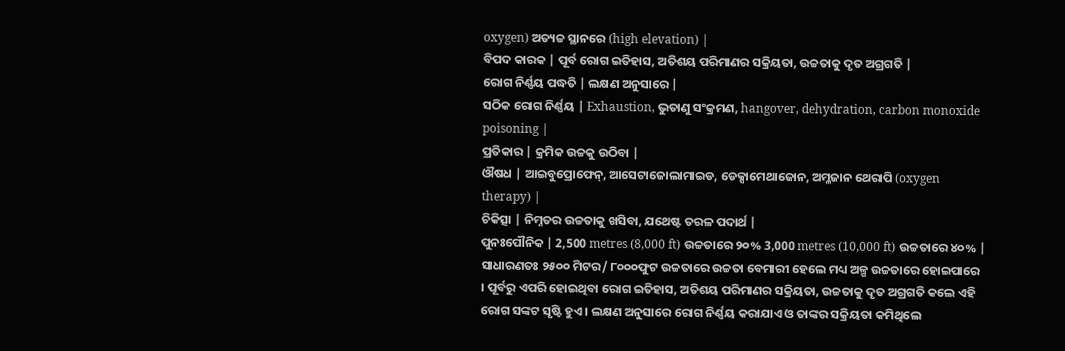oxygen) ଅତ୍ୟଚ୍ଚ ସ୍ଥାନରେ (high elevation) |
ବିପଦ କାରକ | ପୂର୍ବ ରୋଗ ଇତିହାସ, ଅତିଶୟ ପରିମାଣର ସକ୍ରିୟତା, ଉଚ୍ଚତାକୁ ଦୃତ ଅଗ୍ରଗତି |
ରୋଗ ନିର୍ଣ୍ଣୟ ପଦ୍ଧତି | ଲକ୍ଷଣ ଅନୁସାରେ |
ସଠିକ ରୋଗ ନିର୍ଣ୍ଣୟ | Exhaustion, ଭୁତାଣୁ ସଂକ୍ରମଣ, hangover, dehydration, carbon monoxide poisoning |
ପ୍ରତିକାର | କ୍ରମିକ ଉଚ୍ଚକୁ ଉଠିବା |
ଔଷଧ | ଆଇବୁପ୍ରୋଫେନ୍, ଆସେଟାଜୋଲାମାଇଡ, ଡେକ୍ସାମେଥାଜୋନ, ଅମ୍ଳଜାନ ଥେରାପି (oxygen therapy) |
ଚିକିତ୍ସା | ନିମ୍ନତର ଉଚ୍ଚତାକୁ ଖସିବା, ଯଥେଷ୍ଟ ତରଳ ପଦାର୍ଥ |
ପୁନଃପୌନିକ | 2,500 metres (8,000 ft) ଉଚ୍ଚତାରେ ୨୦% 3,000 metres (10,000 ft) ଉଚ୍ଚତାରେ ୪୦% |
ସାଧାରଣତଃ ୨୫୦୦ ମିଟର/ ୮୦୦୦ଫୁଟ ଉଚ୍ଚତାରେ ଉଚ୍ଚତା ବେମାରୀ ହେଲେ ମଧ୍ୟ ଅଳ୍ପ ଉଚ୍ଚତାରେ ହୋଇପାରେ । ପୂର୍ବରୁ ଏପରି ହୋଇଥିବା ରୋଗ ଇତିହାସ, ଅତିଶୟ ପରିମାଣର ସକ୍ରିୟତା, ଉଚ୍ଚତାକୁ ଦୃତ ଅଗ୍ରଗତି କଲେ ଏହି ରୋଗ ସଙ୍କଟ ସୃଷ୍ଟି ହୁଏ । ଲକ୍ଷଣ ଅନୁସାରେ ରୋଗ ନିର୍ଣ୍ଣୟ କରାଯାଏ ଓ ତାଙ୍କର ସକ୍ରିୟତା କମିଥିଲେ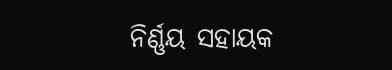ନିର୍ଣ୍ଣୟ ସହାୟକ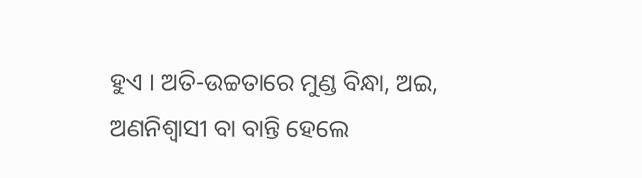ହୁଏ । ଅତି-ଉଚ୍ଚତାରେ ମୁଣ୍ଡ ବିନ୍ଧା, ଅଇ, ଅଣନିଶ୍ୱାସୀ ବା ବାନ୍ତି ହେଲେ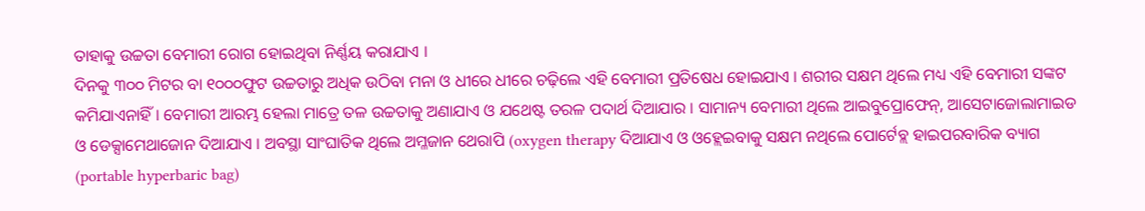ତାହାକୁ ଉଚ୍ଚତା ବେମାରୀ ରୋଗ ହୋଇଥିବା ନିର୍ଣ୍ଣୟ କରାଯାଏ ।
ଦିନକୁ ୩୦୦ ମିଟର ବା ୧୦୦୦ଫୁଟ ଉଚ୍ଚତାରୁ ଅଧିକ ଉଠିବା ମନା ଓ ଧୀରେ ଧୀରେ ଚଢ଼ିଲେ ଏହି ବେମାରୀ ପ୍ରତିଷେଧ ହୋଇଯାଏ । ଶରୀର ସକ୍ଷମ ଥିଲେ ମଧ୍ୟ ଏହି ବେମାରୀ ସଙ୍କଟ କମିଯାଏନାହିଁ । ବେମାରୀ ଆରମ୍ଭ ହେଲା ମାତ୍ରେ ତଳ ଉଚ୍ଚତାକୁ ଅଣାଯାଏ ଓ ଯଥେଷ୍ଟ ତରଳ ପଦାର୍ଥ ଦିଆଯାର । ସାମାନ୍ୟ ବେମାରୀ ଥିଲେ ଆଇବୁପ୍ରୋଫେନ୍, ଆସେଟାଜୋଲାମାଇଡ ଓ ଡେକ୍ସାମେଥାଜୋନ ଦିଆଯାଏ । ଅବସ୍ଥା ସାଂଘାତିକ ଥିଲେ ଅମ୍ଳଜାନ ଥେରାପି (oxygen therapy ଦିଆଯାଏ ଓ ଓହ୍ଲେଇବାକୁ ସକ୍ଷମ ନଥିଲେ ପୋର୍ଟେବ୍ଲ ହାଇପରବାରିକ ବ୍ୟାଗ (portable hyperbaric bag)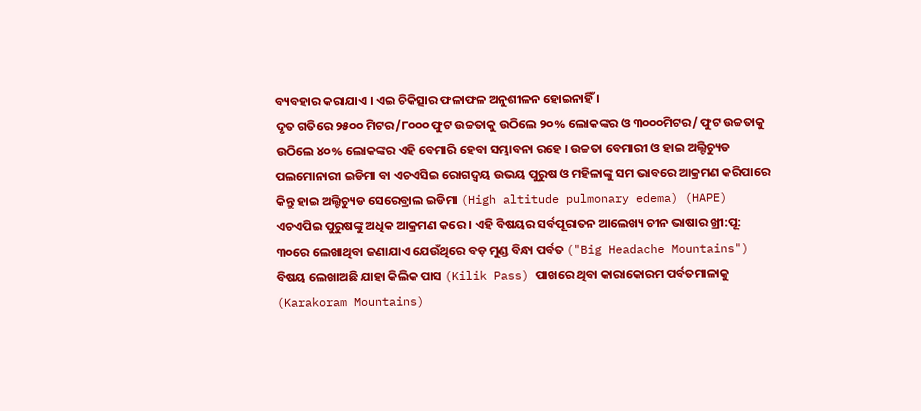ବ୍ୟବହାର କରାଯାଏ । ଏଇ ଚିକିତ୍ସାର ଫଳାଫଳ ଅନୁଶୀଳନ ହୋଇନାହିଁ ।
ଦୃତ ଗତିରେ ୨୫୦୦ ମିଟର/୮୦୦୦ ଫୁଟ ଉଚ୍ଚତାକୁ ଉଠିଲେ ୨୦% ଲୋକଙ୍କର ଓ ୩୦୦୦ମିଟର/ ଫୁଟ ଉଚ୍ଚତାକୁ ଉଠିଲେ ୪୦% ଲୋକଙ୍କର ଏହି ବେମାରି ହେବା ସମ୍ଭାବନା ରହେ । ଉଚ୍ଚତା ବେମାରୀ ଓ ହାଇ ଅଲ୍ଟିଚ୍ୟୁଡ ପଲମୋନାରୀ ଇଡିମା ବା ଏଚଏସିଇ ରୋଗଦ୍ୱୟ ଉଭୟ ପୁରୁଷ ଓ ମହିଳାଙ୍କୁ ସମ ଭାବରେ ଆକ୍ରମଣ କରିପାରେ କିନ୍ତୁ ହାଇ ଅଲ୍ଟିଚ୍ୟୁଡ ସେରେବ୍ରାଲ ଇଡିମା (High altitude pulmonary edema) (HAPE) ଏଚଏପିଇ ପୁରୁଷଙ୍କୁ ଅଧିକ ଆକ୍ରମଣ କରେ । ଏହି ବିଷୟର ସର୍ବପୂରାତନ ଆଲେଖ୍ୟ ଚୀନ ଭାଷାର ଖ୍ରୀ:ପୂ: ୩୦ରେ ଲେଖାଥିବା ଜଣାଯାଏ ଯେଉଁଥିରେ ବଡ଼ ମୁଣ୍ଡ ବିନ୍ଧା ପର୍ବତ ("Big Headache Mountains") ବିଷୟ ଲେଖାଅଛି ଯାହା କିଲିକ ପାସ (Kilik Pass) ପାଖରେ ଥିବା କାରାକୋରମ ପର୍ବତମାଳାକୁ (Karakoram Mountains)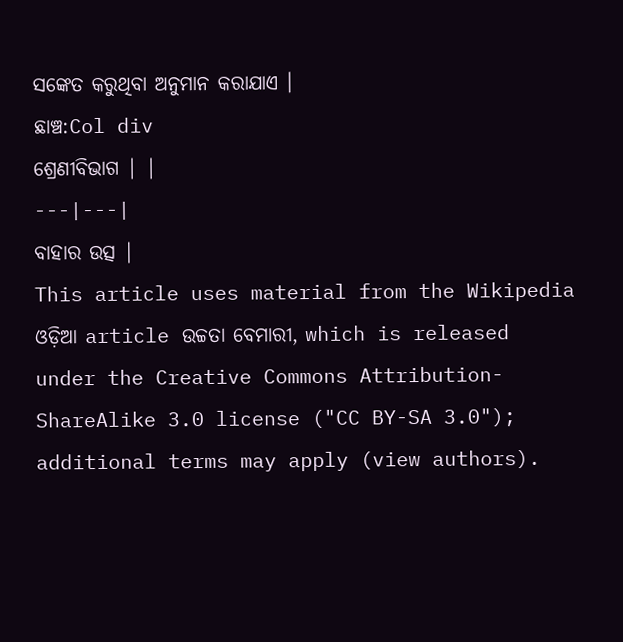ସଙ୍କେତ କରୁଥିବା ଅନୁମାନ କରାଯାଏ ।
ଛାଞ୍ଚ:Col div
ଶ୍ରେଣୀବିଭାଗ | |
---|---|
ବାହାର ଉତ୍ସ |
This article uses material from the Wikipedia ଓଡ଼ିଆ article ଉଚ୍ଚତା ବେମାରୀ, which is released under the Creative Commons Attribution-ShareAlike 3.0 license ("CC BY-SA 3.0"); additional terms may apply (view authors).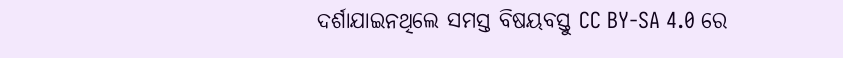ଦର୍ଶାଯାଇନଥିଲେ ସମସ୍ତ ବିଷୟବସ୍ତୁ CC BY-SA 4.0 ରେ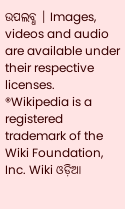ଉପଲବ୍ଧ । Images, videos and audio are available under their respective licenses.
®Wikipedia is a registered trademark of the Wiki Foundation, Inc. Wiki ଓଡ଼ିଆ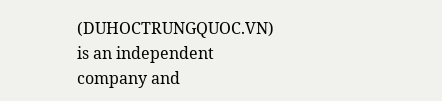(DUHOCTRUNGQUOC.VN) is an independent company and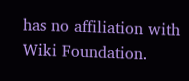has no affiliation with Wiki Foundation.